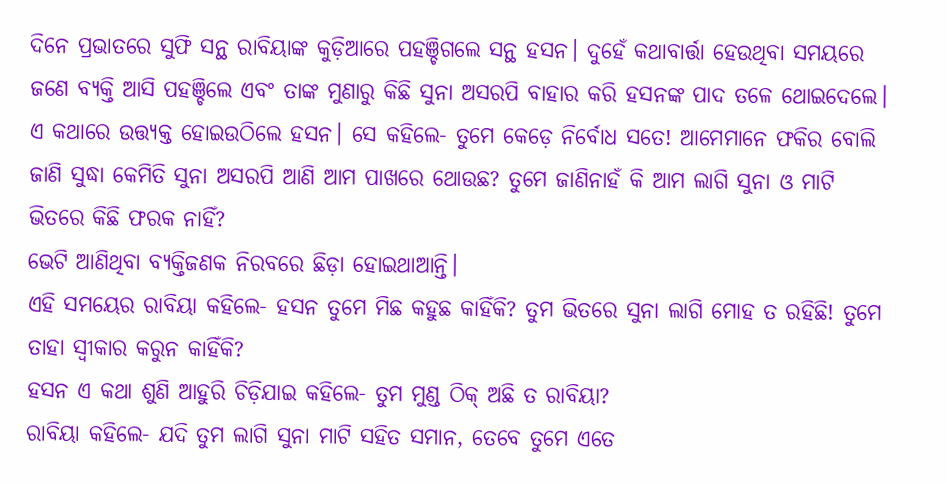ଦିନେ ପ୍ରଭାତରେ ସୁଫି ସନ୍ଥ ରାବିୟାଙ୍କ କୁଡ଼ିଆରେ ପହଞ୍ଚିଗଲେ ସନ୍ଥ ହସନ। ଦୁହେଁ କଥାବାର୍ତ୍ତା ହେଉଥିବା ସମୟରେ ଜଣେ ବ୍ୟକ୍ତି ଆସି ପହଞ୍ଚିଲେ ଏବଂ ତାଙ୍କ ମୁଣାରୁ କିଛି ସୁନା ଅସରପି ବାହାର କରି ହସନଙ୍କ ପାଦ ତଳେ ଥୋଇଦେଲେ। ଏ କଥାରେ ଉତ୍ତ୍ୟକ୍ତ ହୋଇଉଠିଲେ ହସନ। ସେ କହିଲେ- ତୁମେ କେଡ଼େ ନିର୍ବୋଧ ସତେ! ଆମେମାନେ ଫକିର ବୋଲି ଜାଣି ସୁଦ୍ଧା କେମିତି ସୁନା ଅସରପି ଆଣି ଆମ ପାଖରେ ଥୋଉଛ? ତୁମେ ଜାଣିନାହଁ କି ଆମ ଲାଗି ସୁନା ଓ ମାଟି ଭିତରେ କିଛି ଫରକ ନାହିଁ?
ଭେଟି ଆଣିଥିବା ବ୍ୟକ୍ତିଜଣକ ନିରବରେ ଛିଡ଼ା ହୋଇଥାଆନ୍ତି।
ଏହି ସମୟେର ରାବିୟା କହିଲେ- ହସନ ତୁମେ ମିଛ କହୁଛ କାହିଁକି? ତୁମ ଭିତରେ ସୁନା ଲାଗି ମୋହ ତ ରହିଛି! ତୁମେ ତାହା ସ୍ବୀକାର କରୁନ କାହିଁକି?
ହସନ ଏ କଥା ଶୁଣି ଆହୁରି ଚିଡ଼ିଯାଇ କହିଲେ- ତୁମ ମୁଣ୍ଡ ଠିକ୍ ଅଛି ତ ରାବିୟା?
ରାବିୟା କହିଲେ- ଯଦି ତୁମ ଲାଗି ସୁନା ମାଟି ସହିତ ସମାନ, ତେବେ ତୁମେ ଏତେ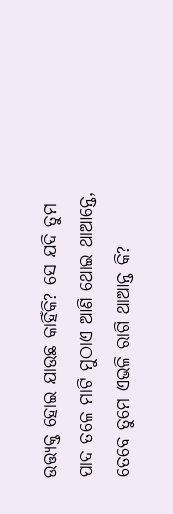ଉତ୍ତ୍ୟକ୍ତ ହୋଇ ଯାଉଛ କାହିଁକି? ସେ ଯଦି ତୁମ ପାଦ ତଳେ ମାଟି ମୁଠାଏ ଆଣି ଥୋଇ ଥାଆନ୍ତେ, ତେବେ ତୁମେ ଏଭଳି ରାଗି ଥାଆନ୍ତ କି?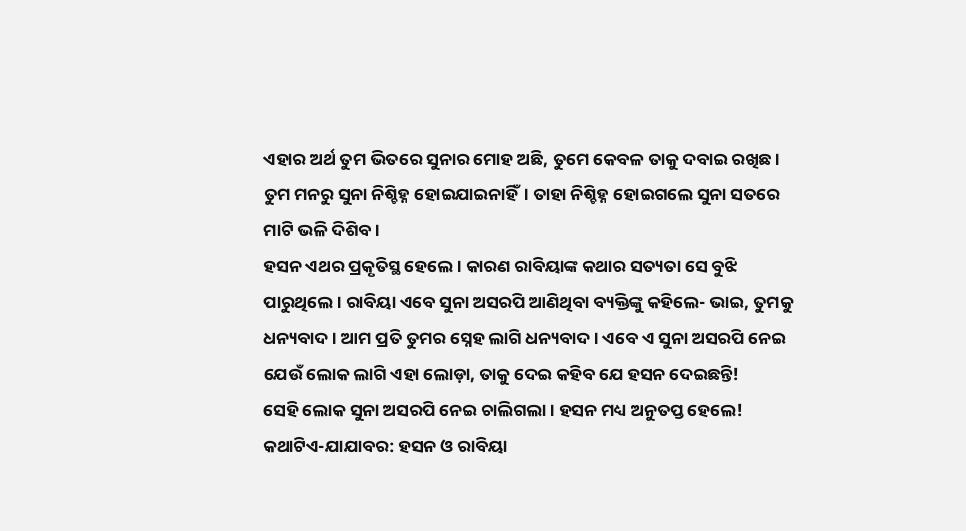ଏହାର ଅର୍ଥ ତୁମ ଭିତରେ ସୁନାର ମୋହ ଅଛି, ତୁମେ କେବଳ ତାକୁ ଦବାଇ ରଖିଛ। ତୁମ ମନରୁ ସୁନା ନିଶ୍ଚିହ୍ନ ହୋଇଯାଇନାହିଁ। ତାହା ନିଶ୍ଚିହ୍ନ ହୋଇଗଲେ ସୁନା ସତରେ ମାଟି ଭଳି ଦିଶିବ।
ହସନ ଏଥର ପ୍ରକୃତିସ୍ଥ ହେଲେ। କାରଣ ରାବିୟାଙ୍କ କଥାର ସତ୍ୟତା ସେ ବୁଝି ପାରୁଥିଲେ। ରାବିୟା ଏବେ ସୁନା ଅସରପି ଆଣିଥିବା ବ୍ୟକ୍ତିଙ୍କୁ କହିଲେ- ଭାଇ, ତୁମକୁ ଧନ୍ୟବାଦ। ଆମ ପ୍ରତି ତୁମର ସ୍ନେହ ଲାଗି ଧନ୍ୟବାଦ। ଏବେ ଏ ସୁନା ଅସରପି ନେଇ ଯେଉଁ ଲୋକ ଲାଗି ଏହା ଲୋଡ଼ା, ତାକୁ ଦେଇ କହିବ ଯେ ହସନ ଦେଇଛନ୍ତି!
ସେହି ଲୋକ ସୁନା ଅସରପି ନେଇ ଚାଲିଗଲା। ହସନ ମଧ୍ୟ ଅନୁତପ୍ତ ହେଲେ!
କଥାଟିଏ-ଯାଯାବର: ହସନ ଓ ରାବିୟା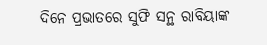ଦିନେ ପ୍ରଭାତରେ ସୁଫି ସନ୍ଥ ରାବିୟାଙ୍କ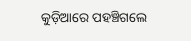କୁଡ଼ିଆରେ ପହଞ୍ଚିଗଲେ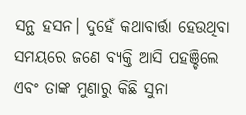ସନ୍ଥ ହସନ। ଦୁହେଁ କଥାବାର୍ତ୍ତା ହେଉଥିବା ସମୟରେ ଜଣେ ବ୍ୟକ୍ତି ଆସି ପହଞ୍ଚିଲେ ଏବଂ ତାଙ୍କ ମୁଣାରୁ କିଛି ସୁନା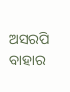ଅସରପି ବାହାର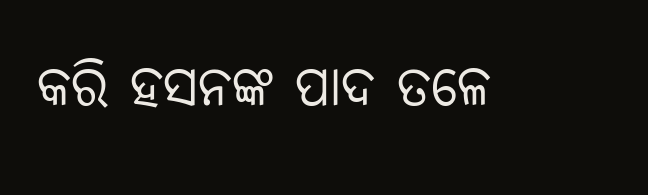କରି ହସନଙ୍କ ପାଦ ତଳେ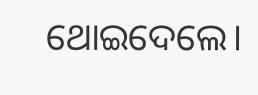ଥୋଇଦେଲେ।